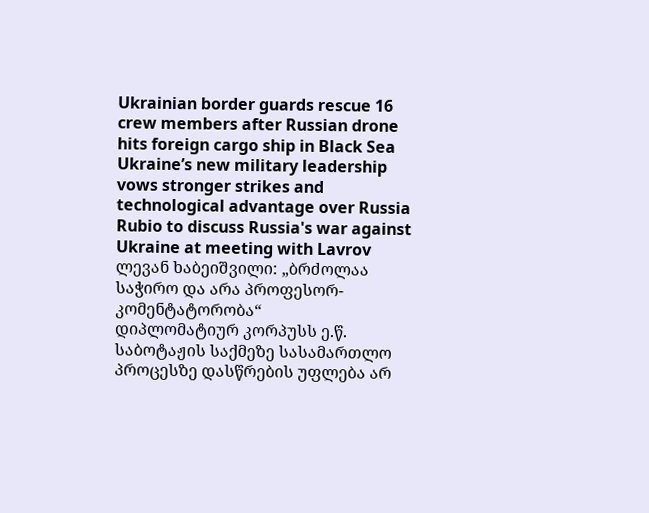Ukrainian border guards rescue 16 crew members after Russian drone hits foreign cargo ship in Black Sea
Ukraine’s new military leadership vows stronger strikes and technological advantage over Russia
Rubio to discuss Russia's war against Ukraine at meeting with Lavrov
ლევან ხაბეიშვილი: „ბრძოლაა საჭირო და არა პროფესორ-კომენტატორობა“
დიპლომატიურ კორპუსს ე.წ. საბოტაჟის საქმეზე სასამართლო პროცესზე დასწრების უფლება არ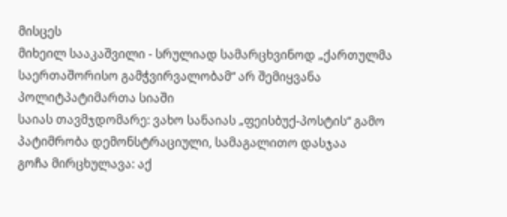მისცეს
მიხეილ სააკაშვილი - სრულიად სამარცხვინოდ „ქართულმა საერთაშორისო გამჭვირვალობამ“ არ შემიყვანა პოლიტპატიმართა სიაში
საიას თავმჯდომარე: ვახო სანაიას „ფეისბუქ-პოსტის“ გამო პატიმრობა დემონსტრაციული, სამაგალითო დასჯაა
გოჩა მირცხულავა: აქ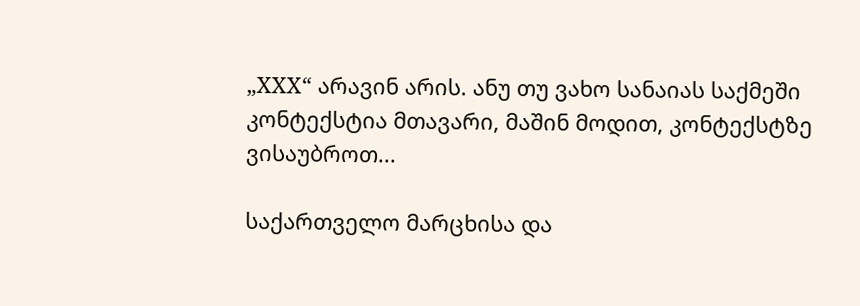„XXX“ არავინ არის. ანუ თუ ვახო სანაიას საქმეში კონტექსტია მთავარი, მაშინ მოდით, კონტექსტზე ვისაუბროთ...

საქართველო მარცხისა და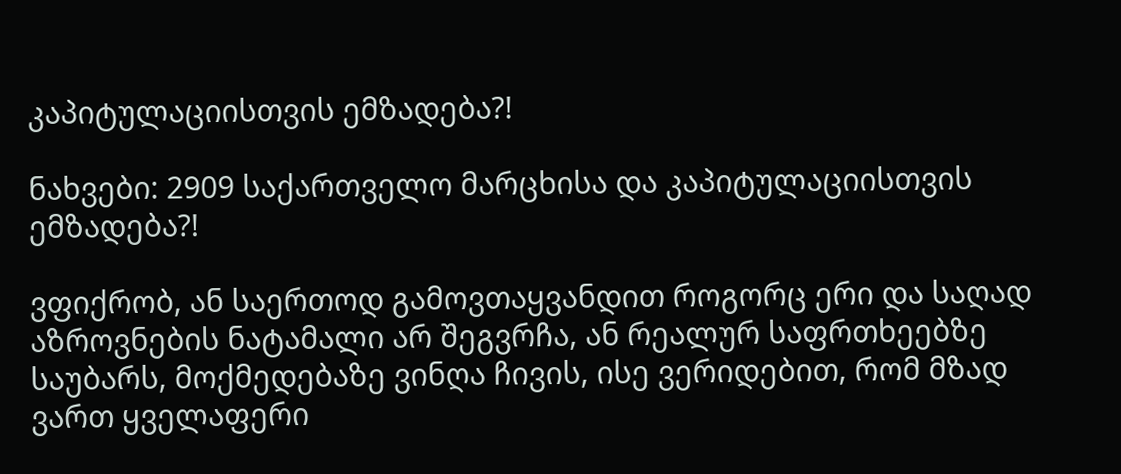კაპიტულაციისთვის ემზადება?!

ნახვები: 2909 საქართველო მარცხისა და კაპიტულაციისთვის ემზადება?!

ვფიქრობ, ან საერთოდ გამოვთაყვანდით როგორც ერი და საღად აზროვნების ნატამალი არ შეგვრჩა, ან რეალურ საფრთხეებზე საუბარს, მოქმედებაზე ვინღა ჩივის, ისე ვერიდებით, რომ მზად ვართ ყველაფერი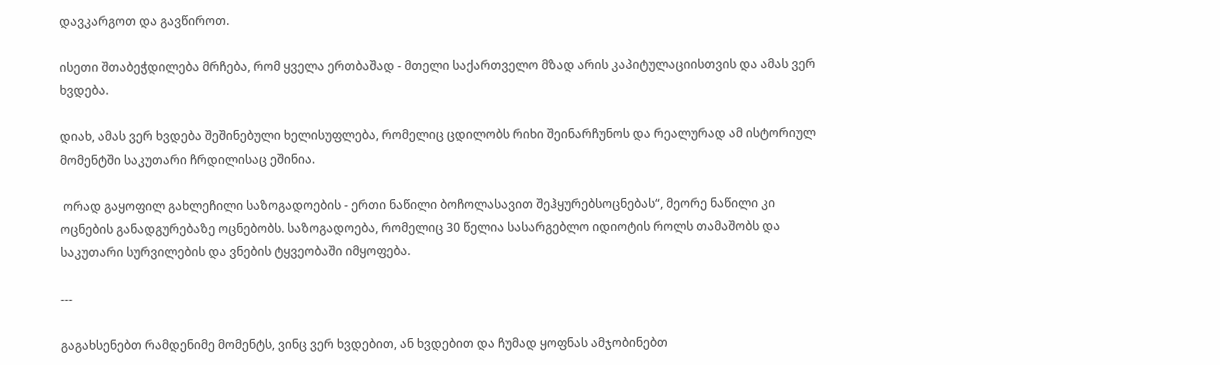დავკარგოთ და გავწიროთ.

ისეთი შთაბეჭდილება მრჩება, რომ ყველა ერთბაშად - მთელი საქართველო მზად არის კაპიტულაციისთვის და ამას ვერ ხვდება.

დიახ, ამას ვერ ხვდება შეშინებული ხელისუფლება, რომელიც ცდილობს რიხი შეინარჩუნოს და რეალურად ამ ისტორიულ მომენტში საკუთარი ჩრდილისაც ეშინია.

 ორად გაყოფილ გახლეჩილი საზოგადოების - ერთი ნაწილი ბოჩოლასავით შეჰყურებსოცნებას“, მეორე ნაწილი კი ოცნების განადგურებაზე ოცნებობს. საზოგადოება, რომელიც 30 წელია სასარგებლო იდიოტის როლს თამაშობს და საკუთარი სურვილების და ვნების ტყვეობაში იმყოფება.

---

გაგახსენებთ რამდენიმე მომენტს, ვინც ვერ ხვდებით, ან ხვდებით და ჩუმად ყოფნას ამჯობინებთ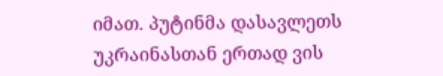იმათ. პუტინმა დასავლეთს უკრაინასთან ერთად ვის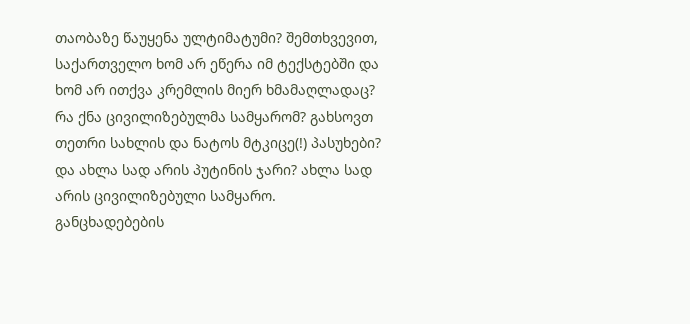თაობაზე წაუყენა ულტიმატუმი? შემთხვევით, საქართველო ხომ არ ეწერა იმ ტექსტებში და ხომ არ ითქვა კრემლის მიერ ხმამაღლადაც? რა ქნა ცივილიზებულმა სამყარომ? გახსოვთ თეთრი სახლის და ნატოს მტკიცე(!) პასუხები? და ახლა სად არის პუტინის ჯარი? ახლა სად არის ცივილიზებული სამყარო. განცხადებების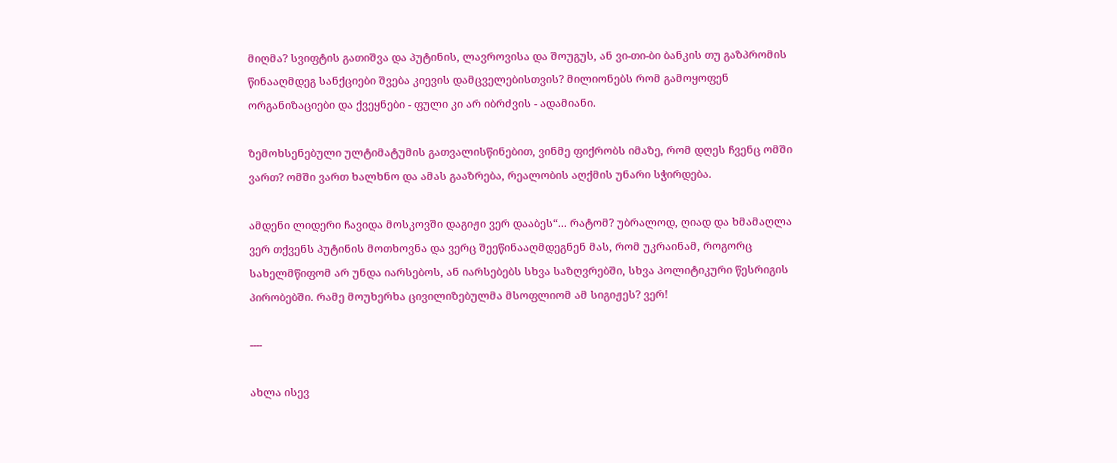მიღმა? სვიფტის გათიშვა და პუტინის, ლავროვისა და შოუგუს, ან ვი-თი-ბი ბანკის თუ გაზპრომის წინააღმდეგ სანქციები შვება კიევის დამცველებისთვის? მილიონებს რომ გამოყოფენ ორგანიზაციები და ქვეყნები - ფული კი არ იბრძვის - ადამიანი.

ზემოხსენებული ულტიმატუმის გათვალისწინებით, ვინმე ფიქრობს იმაზე, რომ დღეს ჩვენც ომში ვართ? ომში ვართ ხალხნო და ამას გააზრება, რეალობის აღქმის უნარი სჭირდება.

ამდენი ლიდერი ჩავიდა მოსკოვში დაგიჟი ვერ დააბეს“... რატომ? უბრალოდ, ღიად და ხმამაღლა ვერ თქვენს პუტინის მოთხოვნა და ვერც შეეწინააღმდეგნენ მას, რომ უკრაინამ, როგორც სახელმწიფომ არ უნდა იარსებოს, ან იარსებებს სხვა საზღვრებში, სხვა პოლიტიკური წესრიგის პირობებში. რამე მოუხერხა ცივილიზებულმა მსოფლიომ ამ სიგიჟეს? ვერ!

----

ახლა ისევ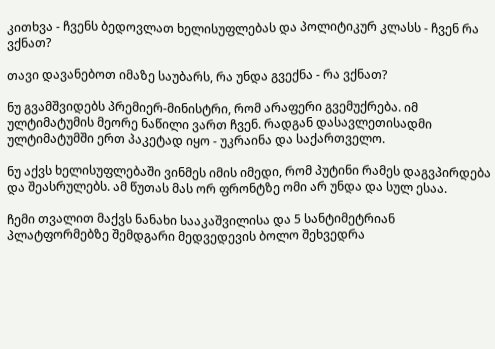კითხვა - ჩვენს ბედოვლათ ხელისუფლებას და პოლიტიკურ კლასს - ჩვენ რა ვქნათ?

თავი დავანებოთ იმაზე საუბარს, რა უნდა გვექნა - რა ვქნათ?

ნუ გვამშვიდებს პრემიერ-მინისტრი, რომ არაფერი გვემუქრება. იმ ულტიმატუმის მეორე ნაწილი ვართ ჩვენ. რადგან დასავლეთისადმი ულტიმატუმში ერთ პაკეტად იყო - უკრაინა და საქართველო.

ნუ აქვს ხელისუფლებაში ვინმეს იმის იმედი, რომ პუტინი რამეს დაგვპირდება და შეასრულებს. ამ წუთას მას ორ ფრონტზე ომი არ უნდა და სულ ესაა.

ჩემი თვალით მაქვს ნანახი სააკაშვილისა და 5 სანტიმეტრიან პლატფორმებზე შემდგარი მედვედევის ბოლო შეხვედრა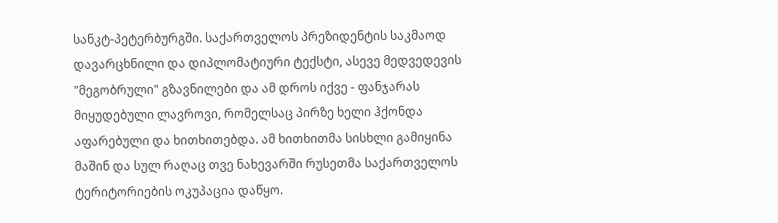სანკტ-პეტერბურგში. საქართველოს პრეზიდენტის საკმაოდ დავარცხნილი და დიპლომატიური ტექსტი, ასევე მედვედევის "მეგობრული" გზავნილები და ამ დროს იქვე - ფანჯარას მიყუდებული ლავროვი, რომელსაც პირზე ხელი ჰქონდა აფარებული და ხითხითებდა. ამ ხითხითმა სისხლი გამიყინა მაშინ და სულ რაღაც თვე ნახევარში რუსეთმა საქართველოს ტერიტორიების ოკუპაცია დაწყო.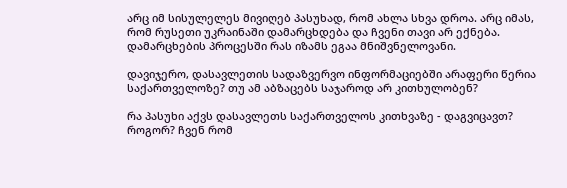არც იმ სისულელეს მივიღებ პასუხად, რომ ახლა სხვა დროა. არც იმას, რომ რუსეთი უკრაინაში დამარცხდება და ჩვენი თავი არ ექნება. დამარცხების პროცესში რას იზამს ეგაა მნიშვნელოვანი.

დავიჯერო, დასავლეთის სადაზვერვო ინფორმაციებში არაფერი წერია საქართველოზე? თუ ამ აბზაცებს საჯაროდ არ კითხულობენ?

რა პასუხი აქვს დასავლეთს საქართველოს კითხვაზე - დაგვიცავთ? როგორ? ჩვენ რომ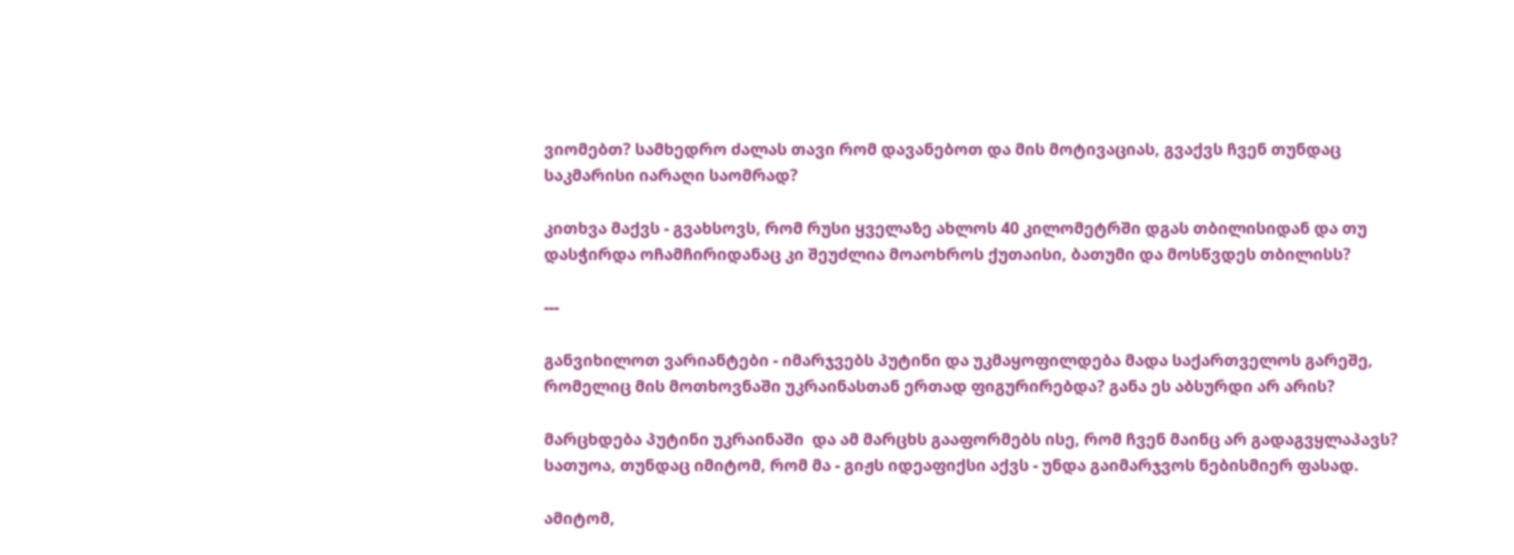ვიომებთ? სამხედრო ძალას თავი რომ დავანებოთ და მის მოტივაციას, გვაქვს ჩვენ თუნდაც საკმარისი იარაღი საომრად?

კითხვა მაქვს - გვახსოვს, რომ რუსი ყველაზე ახლოს 40 კილომეტრში დგას თბილისიდან და თუ დასჭირდა ოჩამჩირიდანაც კი შეუძლია მოაოხროს ქუთაისი, ბათუმი და მოსწვდეს თბილისს?

---

განვიხილოთ ვარიანტები - იმარჯვებს პუტინი და უკმაყოფილდება მადა საქართველოს გარეშე, რომელიც მის მოთხოვნაში უკრაინასთან ერთად ფიგურირებდა? განა ეს აბსურდი არ არის?

მარცხდება პუტინი უკრაინაში  და ამ მარცხს გააფორმებს ისე, რომ ჩვენ მაინც არ გადაგვყლაპავს? სათუოა, თუნდაც იმიტომ, რომ მა - გიჟს იდეაფიქსი აქვს - უნდა გაიმარჯვოს ნებისმიერ ფასად.

ამიტომ,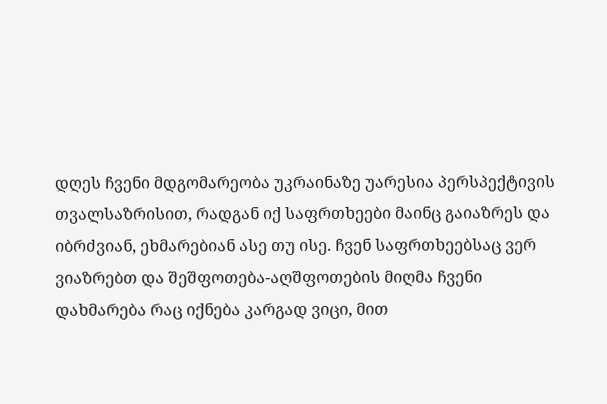დღეს ჩვენი მდგომარეობა უკრაინაზე უარესია პერსპექტივის თვალსაზრისით, რადგან იქ საფრთხეები მაინც გაიაზრეს და იბრძვიან, ეხმარებიან ასე თუ ისე. ჩვენ საფრთხეებსაც ვერ ვიაზრებთ და შეშფოთება-აღშფოთების მიღმა ჩვენი დახმარება რაც იქნება კარგად ვიცი, მით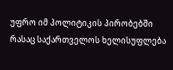უფრო იმ პოლიტიკის პირობებში რასაც საქართველოს ხელისუფლება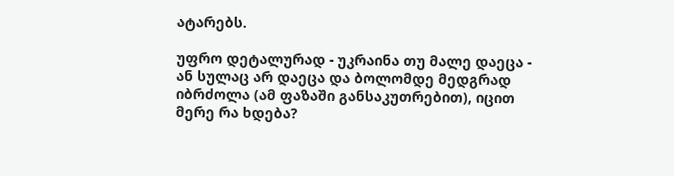ატარებს.

უფრო დეტალურად - უკრაინა თუ მალე დაეცა - ან სულაც არ დაეცა და ბოლომდე მედგრად იბრძოლა (ამ ფაზაში განსაკუთრებით), იცით მერე რა ხდება?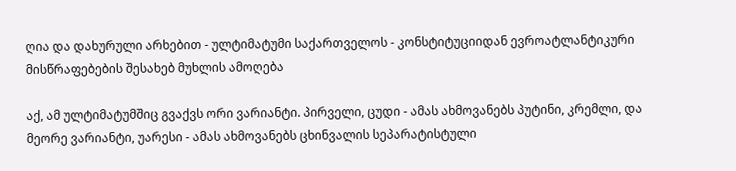ღია და დახურული არხებით - ულტიმატუმი საქართველოს - კონსტიტუციიდან ევროატლანტიკური მისწრაფებების შესახებ მუხლის ამოღება

აქ, ამ ულტიმატუმშიც გვაქვს ორი ვარიანტი. პირველი, ცუდი - ამას ახმოვანებს პუტინი, კრემლი, და მეორე ვარიანტი, უარესი - ამას ახმოვანებს ცხინვალის სეპარატისტული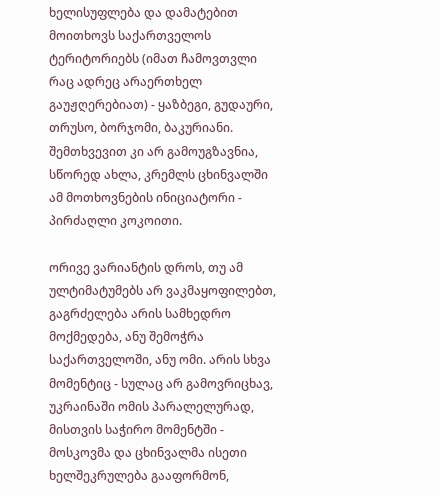ხელისუფლება და დამატებით მოითხოვს საქართველოს ტერიტორიებს (იმათ ჩამოვთვლი რაც ადრეც არაერთხელ გაუჟღერებიათ) - ყაზბეგი, გუდაური, თრუსო, ბორჯომი, ბაკურიანი. შემთხვევით კი არ გამოუგზავნია, სწორედ ახლა, კრემლს ცხინვალში ამ მოთხოვნების ინიციატორი - პირძაღლი კოკოითი.

ორივე ვარიანტის დროს, თუ ამ ულტიმატუმებს არ ვაკმაყოფილებთ, გაგრძელება არის სამხედრო მოქმედება, ანუ შემოჭრა საქართველოში, ანუ ომი. არის სხვა მომენტიც - სულაც არ გამოვრიცხავ, უკრაინაში ომის პარალელურად, მისთვის საჭირო მომენტში - მოსკოვმა და ცხინვალმა ისეთი ხელშეკრულება გააფორმონ,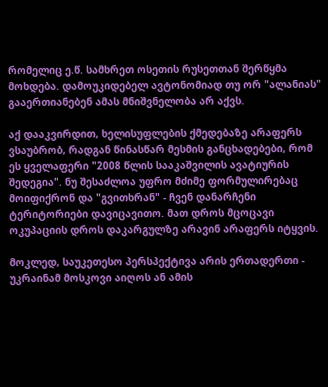რომელიც ე.წ. სამხრეთ ოსეთის რუსეთთან შერწყმა მოხდება. დამოუკიდებელ ავტონომიად თუ ორ "ალანიას" გააერთიანებენ ამას მნიშვნელობა არ აქვს.

აქ დააკვირდით, ხელისუფლების ქმედებაზე არაფერს ვსაუბრობ, რადგან წინასწარ მესმის განცხადებები, რომ ეს ყველაფერი "2008 წლის სააკაშვილის ავატიურის შედეგია". ნუ შესაძლოა უფრო მძიმე ფორმულირებაც მოიფიქრონ და "გვითხრან" - ჩვენ დანარჩენი ტერიტორიები დავიცავითო. მათ დროს მცოცავი ოკუპაციის დროს დაკარგულზე არავინ არაფერს იტყვის.

მოკლედ, საუკეთესო პერსპექტივა არის ერთადერთი - უკრაინამ მოსკოვი აიღოს ან ამის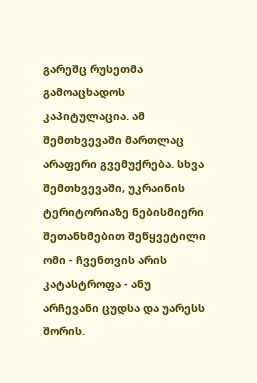გარეშც რუსეთმა გამოაცხადოს კაპიტულაცია. ამ შემთხვევაში მართლაც არაფერი გვემუქრება. სხვა შემთხვევაში, უკრაინის ტერიტორიაზე ნებისმიერი შეთანხმებით შეწყვეტილი ომი - ჩვენთვის არის კატასტროფა - ანუ არჩევანი ცუდსა და უარესს შორის.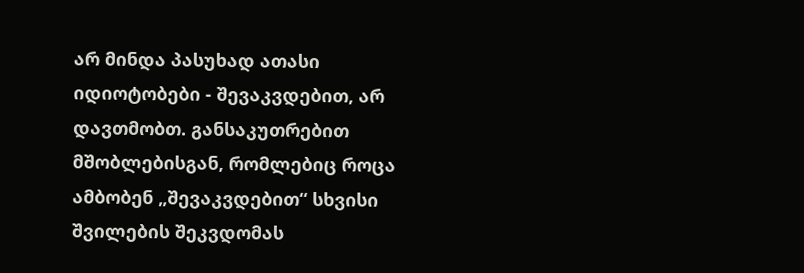არ მინდა პასუხად ათასი იდიოტობები - შევაკვდებით, არ დავთმობთ. განსაკუთრებით მშობლებისგან, რომლებიც როცა ამბობენ „შევაკვდებით“ სხვისი შვილების შეკვდომას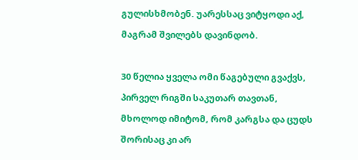გულისხმობენ. უარესსაც ვიტყოდი აქ, მაგრამ შვილებს დავინდობ.

30 წელია ყველა ომი წაგებული გვაქვს, პირველ რიგში საკუთარ თავთან, მხოლოდ იმიტომ, რომ კარგსა და ცუდს შორისაც კი არ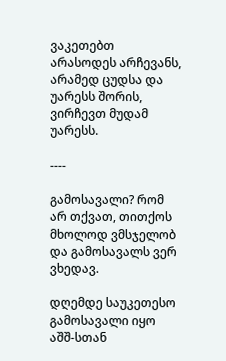ვაკეთებთ არასოდეს არჩევანს, არამედ ცუდსა და უარესს შორის, ვირჩევთ მუდამ უარესს.

----

გამოსავალი? რომ არ თქვათ, თითქოს მხოლოდ ვმსჯელობ და გამოსავალს ვერ ვხედავ.

დღემდე საუკეთესო გამოსავალი იყო აშშ-სთან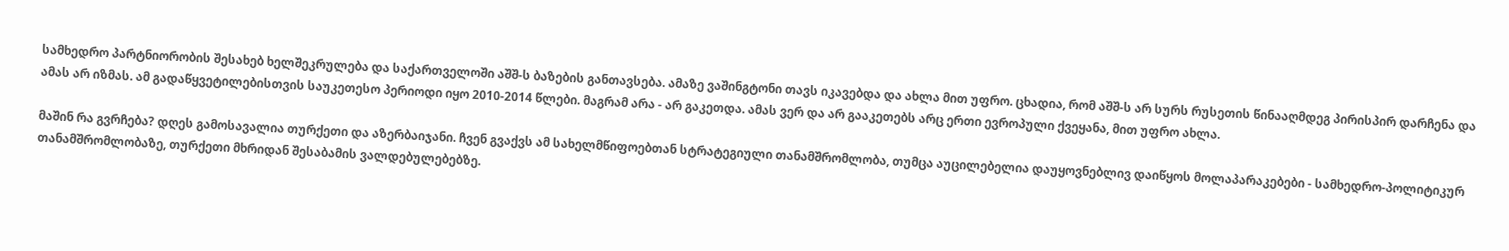სამხედრო პარტნიორობის შესახებ ხელშეკრულება და საქართველოში აშშ-ს ბაზების განთავსება. ამაზე ვაშინგტონი თავს იკავებდა და ახლა მით უფრო. ცხადია, რომ აშშ-ს არ სურს რუსეთის წინააღმდეგ პირისპირ დარჩენა და ამას არ იზმას. ამ გადაწყვეტილებისთვის საუკეთესო პერიოდი იყო 2010-2014 წლები. მაგრამ არა - არ გაკეთდა. ამას ვერ და არ გააკეთებს არც ერთი ევროპული ქვეყანა, მით უფრო ახლა.

მაშინ რა გვრჩება? დღეს გამოსავალია თურქეთი და აზერბაიჯანი. ჩვენ გვაქვს ამ სახელმწიფოებთან სტრატეგიული თანამშრომლობა, თუმცა აუცილებელია დაუყოვნებლივ დაიწყოს მოლაპარაკებები - სამხედრო-პოლიტიკურ თანამშრომლობაზე, თურქეთი მხრიდან შესაბამის ვალდებულებებზე.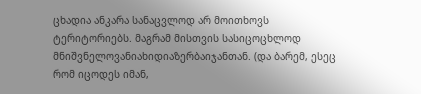ცხადია ანკარა სანაცვლოდ არ მოითხოვს ტერიტორიებს. მაგრამ მისთვის სასიცოცხლოდ მნიშვნელოვანიახიდიაზერბაიჯანთან. (და ბარემ, ესეც რომ იცოდეს იმან,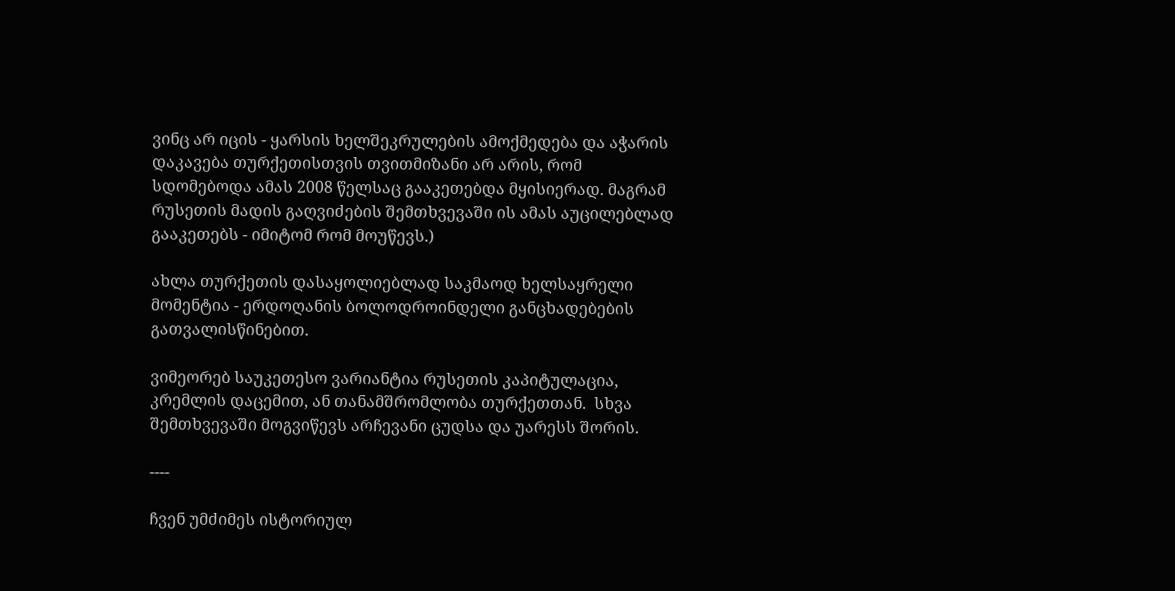ვინც არ იცის - ყარსის ხელშეკრულების ამოქმედება და აჭარის დაკავება თურქეთისთვის თვითმიზანი არ არის, რომ სდომებოდა ამას 2008 წელსაც გააკეთებდა მყისიერად. მაგრამ რუსეთის მადის გაღვიძების შემთხვევაში ის ამას აუცილებლად გააკეთებს - იმიტომ რომ მოუწევს.)

ახლა თურქეთის დასაყოლიებლად საკმაოდ ხელსაყრელი მომენტია - ერდოღანის ბოლოდროინდელი განცხადებების გათვალისწინებით.

ვიმეორებ საუკეთესო ვარიანტია რუსეთის კაპიტულაცია, კრემლის დაცემით, ან თანამშრომლობა თურქეთთან.  სხვა შემთხვევაში მოგვიწევს არჩევანი ცუდსა და უარესს შორის.

----

ჩვენ უმძიმეს ისტორიულ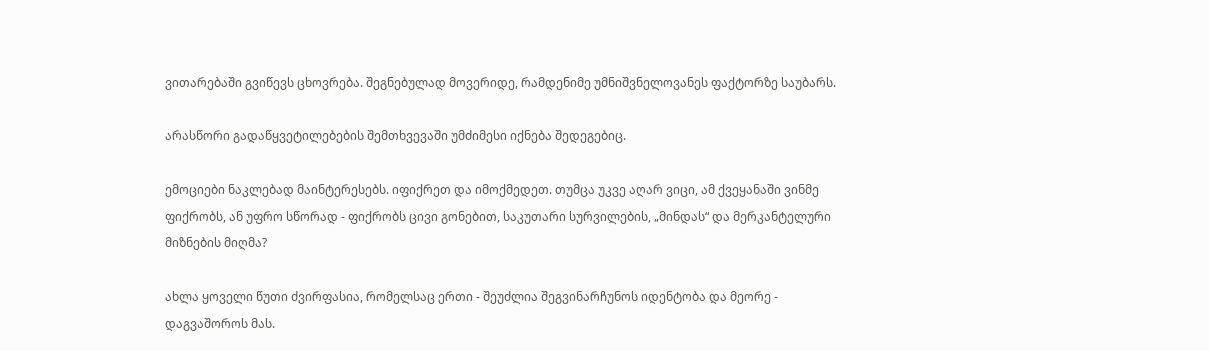ვითარებაში გვიწევს ცხოვრება. შეგნებულად მოვერიდე, რამდენიმე უმნიშვნელოვანეს ფაქტორზე საუბარს.

არასწორი გადაწყვეტილებების შემთხვევაში უმძიმესი იქნება შედეგებიც.

ემოციები ნაკლებად მაინტერესებს. იფიქრეთ და იმოქმედეთ. თუმცა უკვე აღარ ვიცი, ამ ქვეყანაში ვინმე ფიქრობს, ან უფრო სწორად - ფიქრობს ცივი გონებით, საკუთარი სურვილების, „მინდას“ და მერკანტელური მიზნების მიღმა?

ახლა ყოველი წუთი ძვირფასია, რომელსაც ერთი - შეუძლია შეგვინარჩუნოს იდენტობა და მეორე - დაგვაშოროს მას.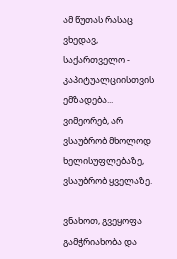ამ წუთას რასაც ვხედავ, საქართველო - კაპიტუალციისთვის ემზადება... ვიმეორებ, არ ვსაუბრობ მხოლოდ ხელისუფლებაზე, ვსაუბრობ ყველაზე.

ვნახოთ, გვეყოფა გამჭრიახობა და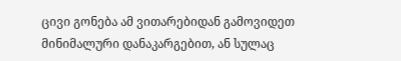ცივი გონება ამ ვითარებიდან გამოვიდეთ მინიმალური დანაკარგებით, ან სულაც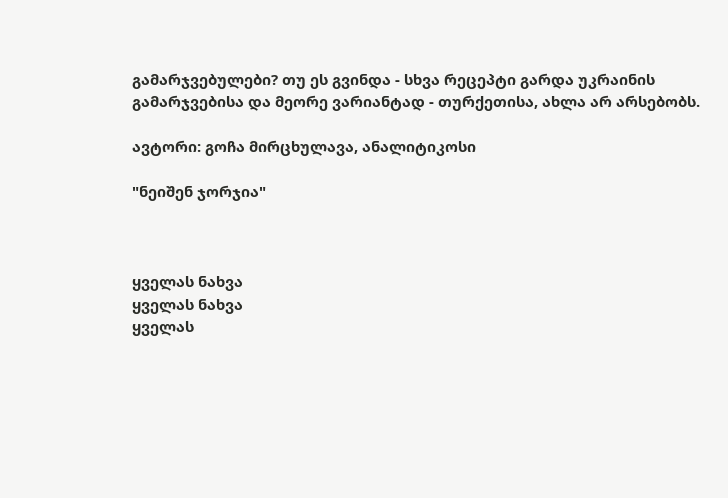გამარჯვებულები? თუ ეს გვინდა - სხვა რეცეპტი გარდა უკრაინის გამარჯვებისა და მეორე ვარიანტად - თურქეთისა, ახლა არ არსებობს.

ავტორი: გოჩა მირცხულავა, ანალიტიკოსი

"ნეიშენ ჯორჯია"



ყველას ნახვა
ყველას ნახვა
ყველას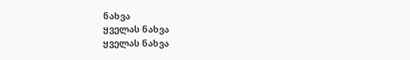ნახვა
ყველას ნახვა
ყველას ნახვა